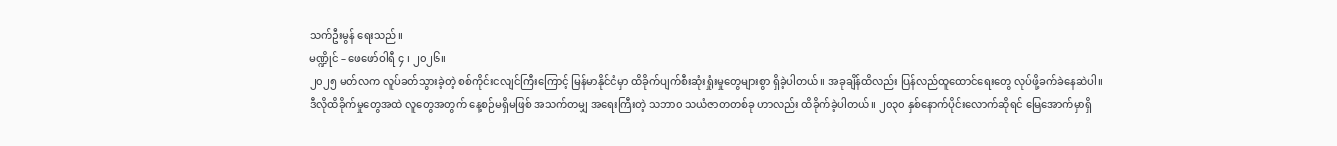သက်ဦးမွန် ရေးသည်။
မဏ္ဍိုင် – ဖေဖော်ဝါရီ ၄ ၊ ၂၀၂၆။
၂၀၂၅ မတ်လက လူပ်ခတ်သွားခဲ့တဲ့ စစ်ကိုင်းငလျင်ကြီးကြောင့် မြန်မာနိုင်ငံမှာ ထိခိုက်ပျက်စီးဆုံးရှုံးမှုတွေများစွာ ရှိခဲ့ပါတယ်။ အခုချိန်ထိလည်း ပြန်လည်ထူထောင်ရေးတွေ လုပ်ဖို့ခက်ခဲနေဆဲပါ။
ဒီလိုထိခိုက်မှုတွေအထဲ လူတွေအတွက် နေ့စဉ်မရှိမဖြစ် အသက်တမျှ အရေးကြီးတဲ့ သဘာ၀ သယံဇာတတစ်ခု ဟာလည်း ထိခိုက်ခဲ့ပါတယ်။ ၂၀၃၀ နှစ်နောက်ပိုင်းလောက်ဆိုရင် မြေအောက်မှာရှိ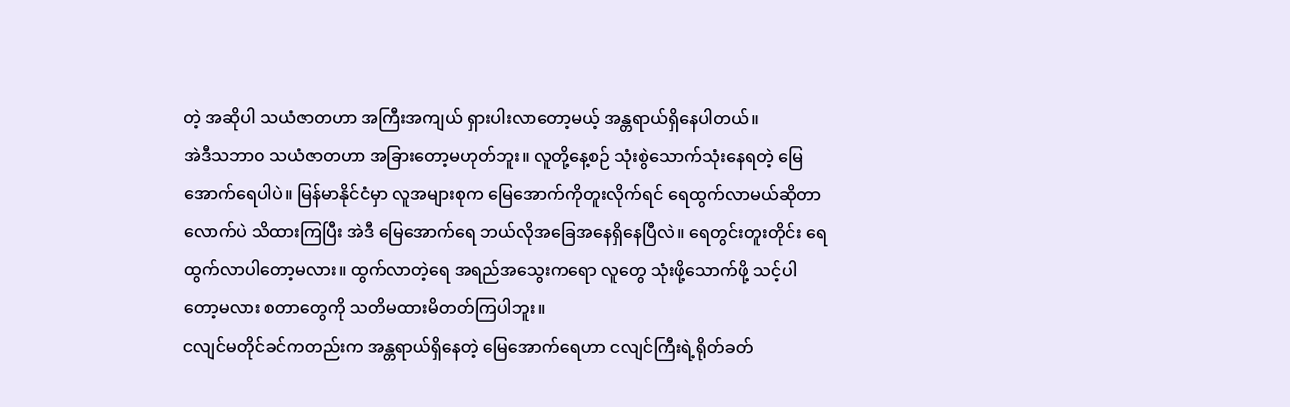တဲ့ အဆိုပါ သယံဇာတဟာ အကြီးအကျယ် ရှားပါးလာတော့မယ့် အန္တရာယ်ရှိနေပါတယ်။
အဲဒီသဘာ၀ သယံဇာတဟာ အခြားတော့မဟုတ်ဘူး။ လူတို့နေ့စဉ် သုံးစွဲသောက်သုံးနေရတဲ့ မြေအောက်ရေပါပဲ။ မြန်မာနိုင်ငံမှာ လူအများစုက မြေအောက်ကိုတူးလိုက်ရင် ရေထွက်လာမယ်ဆိုတာလောက်ပဲ သိထားကြပြီး အဲဒီ မြေအောက်ရေ ဘယ်လိုအခြေအနေရှိနေပြီလဲ။ ရေတွင်းတူးတိုင်း ရေထွက်လာပါတော့မလား။ ထွက်လာတဲ့ရေ အရည်အသွေးကရော လူတွေ သုံးဖို့သောက်ဖို့ သင့်ပါတော့မလား စတာတွေကို သတိမထားမိတတ်ကြပါဘူး။
ငလျင်မတိုင်ခင်ကတည်းက အန္တရာယ်ရှိနေတဲ့ မြေအောက်ရေဟာ ငလျင်ကြီးရဲ့ရိုတ်ခတ်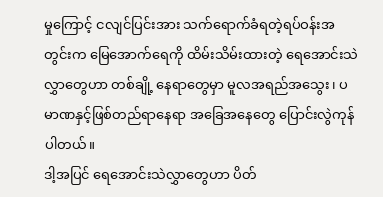မှုကြောင့် ငလျင်ပြင်းအား သက်ရောက်ခံရတဲ့ရပ်ဝန်းအတွင်းက မြေအောက်ရေကို ထိမ်းသိမ်းထားတဲ့ ရေအောင်းသဲလွှာတွေဟာ တစ်ချို့ နေရာတွေမှာ မူလအရည်အသွေး၊ ပမာဏနှင့်ဖြစ်တည်ရာနေရာ အခြေအနေတွေ ပြောင်းလွဲကုန်ပါတယ်။
ဒါ့အပြင် ရေအောင်းသဲလွှာတွေဟာ ပိတ်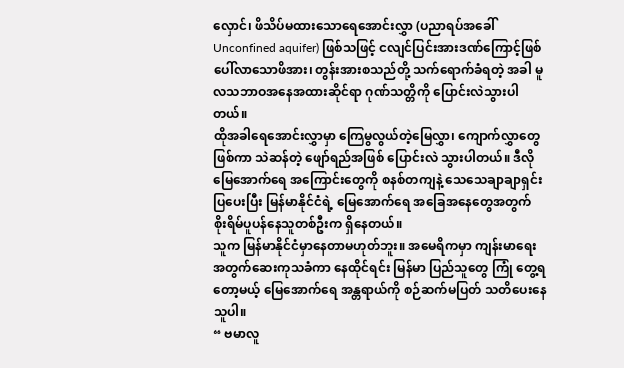လှောင်၊ ဖိသိပ်မထားသောရေအောင်းလွှာ (ပညာရပ်အခေါ် Unconfined aquifer) ဖြစ်သဖြင့် ငလျင်ပြင်းအားဒဏ်ကြောင့်ဖြစ်ပေါ်လာသောဖိအား၊ တွန်းအားစသည်တို့ သက်ရောက်ခံရတဲ့ အခါ မူလသဘာဝအနေအထားဆိုင်ရာ ဂုဏ်သတ္တိကို ပြောင်းလဲသွားပါတယ်။
ထိုအခါရေအောင်းလွှာမှာ ကြေမွလွယ်တဲ့မြေလွှာ၊ ကျောက်လွှာတွေဖြစ်ကာ သဲဆန်တဲ့ ဖျော်ရည်အဖြစ် ပြောင်းလဲ သွားပါတယ်။ ဒီလို မြေအောက်ရေ အကြောင်းတွေကို စနစ်တကျနဲ့ သေသေချာချာရှင်းပြပေးပြီး မြန်မာနိုင်ငံရဲ့ မြေအောက်ရေ အခြေအနေတွေအတွက် စိုးရိမ်ပူပန်နေသူတစ်ဦးက ရှိနေတယ်။
သူက မြန်မာနိုင်ငံမှာနေတာမဟုတ်ဘူး။ အမေရိကမှာ ကျန်းမာရေးအတွက်ဆေးကုသခံကာ နေထိုင်ရင်း မြန်မာ ပြည်သူတွေ ကြုံ တွေ့ရတော့မယ့် မြေအောက်ရေ အန္တရာယ်ကို စဉ်ဆက်မပြတ် သတိပေးနေသူပါ။
“ ဗမာလူ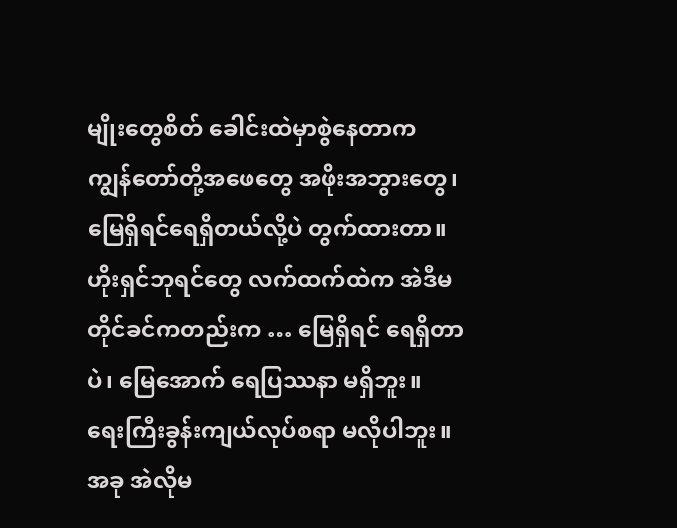မျိုးတွေစိတ် ခေါင်းထဲမှာစွဲနေတာက ကျွန်တော်တို့အဖေတွေ အဖိုးအဘွားတွေ၊ မြေရှိရင်ရေရှိတယ်လို့ပဲ တွက်ထားတာ။ ဟိုးရှင်ဘုရင်တွေ လက်ထက်ထဲက အဲဒီမတိုင်ခင်ကတည်းက … မြေရှိရင် ရေရှိတာပဲ၊ မြေအောက် ရေပြဿနာ မရှိဘူး။ ရေးကြီးခွန်းကျယ်လုပ်စရာ မလိုပါဘူး။ အခု အဲလိုမ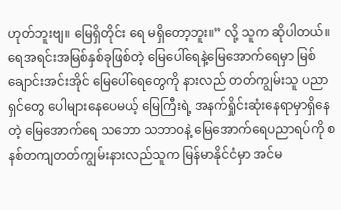ဟုတ်ဘူးဗျ။ မြေရှိတိုင်း ရေ မရှိတော့ဘူး။” လို့ သူက ဆိုပါတယ်။
ရေအရင်းအမြစ်နှစ်ခုဖြစ်တဲ့ မြေပေါ်ရေနဲ့မြေအောက်ရေမှာ မြစ်ချောင်းအင်းအိုင် မြေပေါ်ရေတွေကို နားလည် တတ်ကျွမ်းသူ ပညာရှင်တွေ ပေါများနေပေမယ့် မြေကြီးရဲ့ အနက်ရှိုင်းဆုံးနေရာမှာရှိနေတဲ့ မြေအောက်ရေ သဘော သဘာ၀နဲ့ မြေအောက်ရေပညာရပ်ကို စနစ်တကျတတ်ကျွမ်းနားလည်သူက မြန်မာနိုင်ငံမှာ အင်မ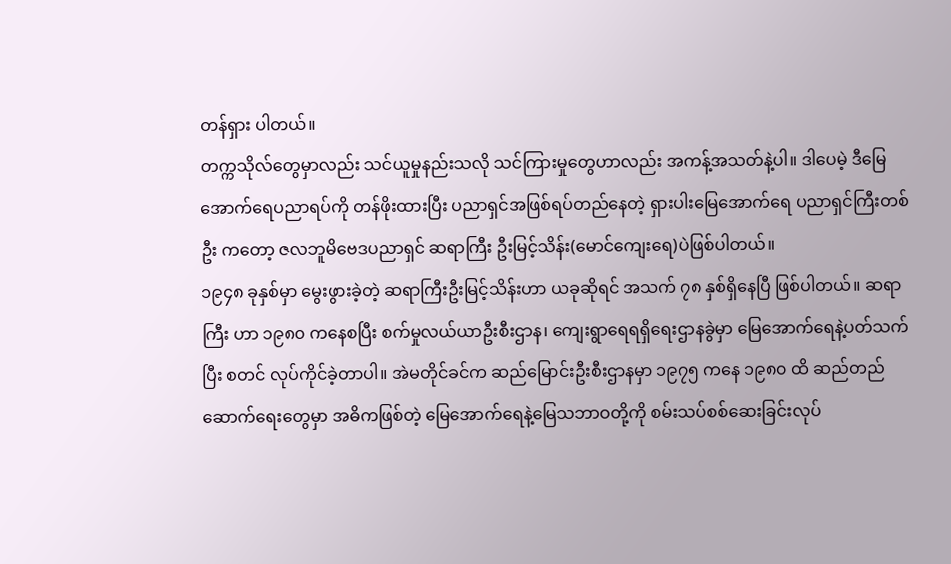တန်ရှား ပါတယ်။
တက္ကသိုလ်တွေမှာလည်း သင်ယူမှုနည်းသလို သင်ကြားမှုတွေဟာလည်း အကန့်အသတ်နဲ့ပါ။ ဒါပေမဲ့ ဒီမြေ အောက်ရေပညာရပ်ကို တန်ဖိုးထားပြီး ပညာရှင်အဖြစ်ရပ်တည်နေတဲ့ ရှားပါးမြေအောက်ရေ ပညာရှင်ကြီးတစ်ဦး ကတော့ ဇလဘူမိဗေဒပညာရှင် ဆရာကြီး ဦးမြင့်သိန်း(မောင်ကျေးရေ)ပဲဖြစ်ပါတယ်။
၁၉၄၈ ခုနှစ်မှာ မွေးဖွားခဲ့တဲ့ ဆရာကြီးဦးမြင့်သိန်းဟာ ယခုဆိုရင် အသက် ၇၈ နှစ်ရှိနေပြီ ဖြစ်ပါတယ်။ ဆရာကြီး ဟာ ၁၉၈၀ ကနေစပြီး စက်မှုလယ်ယာဦးစီးဌာန၊ ကျေးရွာရေရရှိရေးဌာနခွဲမှာ မြေအောက်ရေနဲ့ပတ်သက်ပြီး စတင် လုပ်ကိုင်ခဲ့တာပါ။ အဲမတိုင်ခင်က ဆည်မြောင်းဦးစီးဌာနမှာ ၁၉၇၅ ကနေ ၁၉၈၀ ထိ ဆည်တည်ဆောက်ရေးတွေမှာ အဓိကဖြစ်တဲ့ မြေအောက်ရေနဲ့မြေသဘာဝတို့ကို စမ်းသပ်စစ်ဆေးခြင်းလုပ်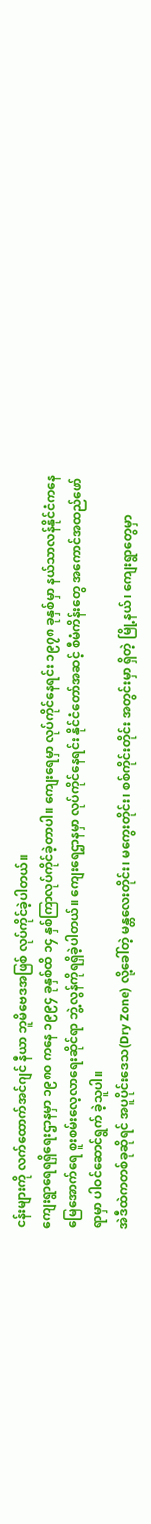ငန်းများကို လက်ထောက်အင်ဂျင် နီယာ ဘူမိဗေဒအဖြစ် လုပ်ကိုင်ခဲ့ပါတယ်။
ကျေးရွာရေရရှိရေးဌာနမှာ ၁၉၈၀ ကနေ ၁၉၉၄ ခုနှစ်ထိ ၁၄ နှစ်ကြာလုပ်ကိုင်ခဲ့တာပါ။ ကျေးရေမှာ လုပ်ကိုင်နေရင်း ၁၉၇၈ ခုနှစ်မှာ နယ်သာလန်နိုင်ငံကနေ မြေအောက်ရေ စူးစမ်းလေ့လာရေးဆိုင်ရာ ဘွဲ့လွန်ကိုရရှိခဲ့ပါတယ်။ ကျေးရေဌာနမှာ လုပ်ကိုင်နေရင်း နိုင်ငံတော်အဆင့် စီမံကိန်းတွေ အကောင်အထည်ဖော်ရာမှာ ပါဝင်ဆောင်ရွက် ခဲ့သူပါ။
အဲဒီထဲကတစ်ခုဆိုရင် အပူပိုင်းဒေသ(Dry Zone) လို့ခေါ်တဲ့ မန္တလေးတိုင်း၊ မကွေးတိုင်း၊ စစ်ကိုင်းတိုင်း အတွင်းမှာ ရှိတဲ့ မြို့နယ်၊ ကျေးရွာတွေမှာ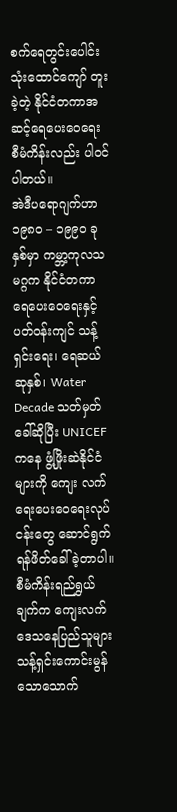စက်ရေတွင်းပေါင်းသုံးထောင်ကျော် တူးခဲ့တဲ့ နိုင်ငံတကာအဆင့်ရေပေးဝေရေး စီမံကိန်းလည်း ပါဝင်ပါတယ်။
အဲဒီပရောဂျက်ဟာ ၁၉၈၀ – ၁၉၉၀ ခုနှစ်မှာ ကမ္ဘာ့ကုလသမဂ္ဂက နိုင်ငံတကာ ရေပေးဝေရေးနှင့် ပတ်ဝန်းကျင် သန့်ရှင်းရေး၊ ရေဆယ်ဆုနှစ်၊ Water Decade သတ်မှတ်ခေါ်ဆိုပြီး UNICEF ကနေ ဖွံ့ဖြိုးဆဲနိုင်ငံများကို ကျေး လက်ရေးပေးဝေရေးလုပ်ငန်းတွေ ဆောင်ရွက်ရန်ဖိတ်ခေါ်ခဲ့တာပါ။
စီမံကိန်းရည်ရွှယ်ချက်က ကျေးလက်ဒေသနေပြည်သူများ သန့်ရှင်းကောင်းမွန်သောသောက်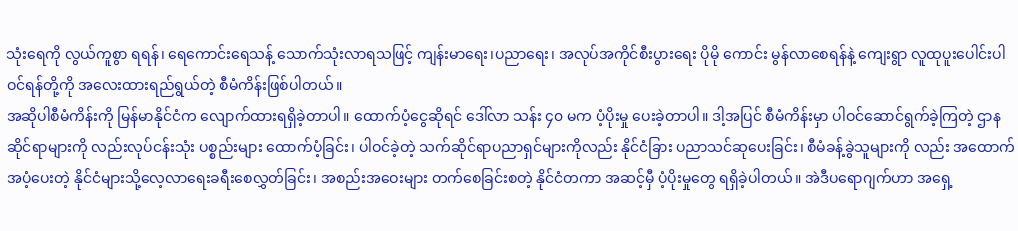သုံးရေကို လွယ်ကူစွာ ရရန်၊ ရေကောင်းရေသန့် သောက်သုံးလာရသဖြင့် ကျန်းမာရေး၊ပညာရေး၊ အလုပ်အကိုင်စီးပွားရေး ပိုမို ကောင်း မွန်လာစေရန်နဲ့ ကျေးရွာ လူထုပူးပေါင်းပါဝင်ရန်တို့ကို အလေးထားရည်ရွယ်တဲ့ စီမံကိန်းဖြစ်ပါတယ်။
အဆိုပါစီမံကိန်းကို မြန်မာနိုင်ငံက လျောက်ထားရရှိခဲ့တာပါ။ ထောက်ပံ့ငွေဆိုရင် ဒေါ်လာ သန်း ၄၀ မက ပံ့ပိုးမှု ပေးခဲ့တာပါ။ ဒါ့အပြင် စီမံကိန်းမှာ ပါဝင်ဆောင်ရွက်ခဲ့ကြတဲ့ ဌာနဆိုင်ရာများကို လည်းလုပ်ငန်းသုံး ပစ္စည်းများ ထောက်ပံ့ခြင်း၊ ပါဝင်ခဲ့တဲ့ သက်ဆိုင်ရာပညာရှင်များကိုလည်း နိုင်ငံခြား ပညာသင်ဆုပေးခြင်း၊ စီမံခန့်ခွဲသူများကို လည်း အထောက်အပံ့ပေးတဲ့ နိုင်ငံများသို့လေ့လာရေးခရီးစေလွှတ်ခြင်း၊ အစည်းအဝေးများ တက်စေခြင်းစတဲ့ နိုင်ငံတကာ အဆင့်မှီ ပံ့ပိုးမှုတွေ ရရှိခဲ့ပါတယ်။ အဲဒီပရောဂျက်ဟာ အရှေ့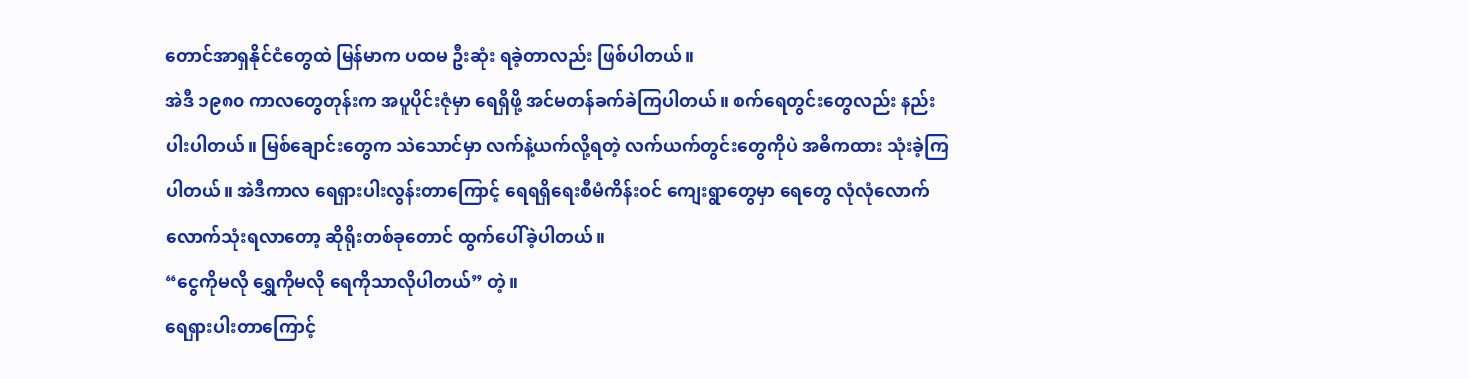တောင်အာရှနိုင်ငံတွေထဲ မြန်မာက ပထမ ဦးဆုံး ရခဲ့တာလည်း ဖြစ်ပါတယ်။
အဲဒီ ၁၉၈၀ ကာလတွေတုန်းက အပူပိုင်းဇုံမှာ ရေရှိဖို့ အင်မတန်ခက်ခဲကြပါတယ်။ စက်ရေတွင်းတွေလည်း နည်း ပါးပါတယ်။ မြစ်ချောင်းတွေက သဲသောင်မှာ လက်နဲ့ယက်လို့ရတဲ့ လက်ယက်တွင်းတွေကိုပဲ အဓိကထား သုံးခဲ့ကြ ပါတယ်။ အဲဒီကာလ ရေရှားပါးလွန်းတာကြောင့် ရေရရှိရေးစီမံကိန်းဝင် ကျေးရွာတွေမှာ ရေတွေ လုံလုံလောက် လောက်သုံးရလာတော့ ဆိုရိုးတစ်ခုတောင် ထွက်ပေါ်ခဲ့ပါတယ်။
“ငွေကိုမလို ရွှေကိုမလို ရေကိုသာလိုပါတယ်” တဲ့။
ရေရှားပါးတာကြောင့်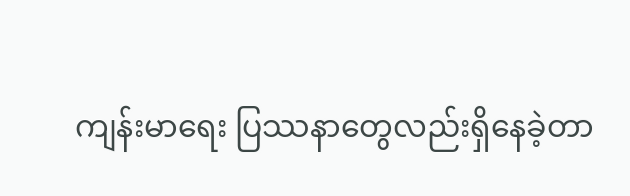ကျန်းမာရေး ပြဿနာတွေလည်းရှိနေခဲ့တာ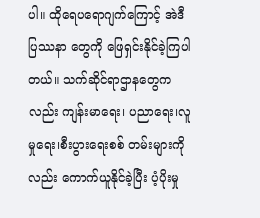ပါ။ ထိုရေပရောဂျက်ကြောင့် အဲဒီ ပြဿနာ တွေကို ဖြေရှင်းနိုင်ခဲ့ကြပါတယ်။ သက်ဆိုင်ရာဌာနတွေကလည်း ကျန်းမာရေး၊ ပညာရေး၊လူမှုရေး၊စီးပွားရေးစစ် တမ်းများကိုလည်း ကောက်ယူနိုင်ခဲ့ပြီး ပံ့ပိုးမှု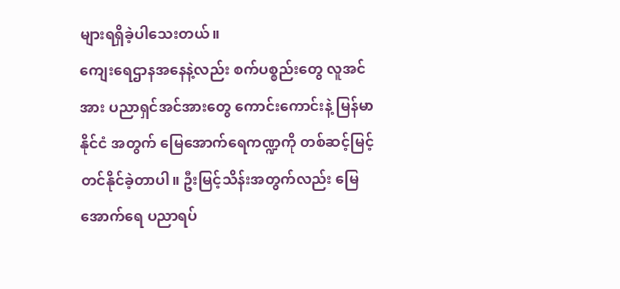များရရှိခဲ့ပါသေးတယ်။
ကျေးရေဌာနအနေနဲ့လည်း စက်ပစ္စည်းတွေ လူအင်အား ပညာရှင်အင်အားတွေ ကောင်းကောင်းနဲ့ မြန်မာနိုင်ငံ အတွက် မြေအောက်ရေကဏ္ဍကို တစ်ဆင့်မြင့်တင်နိုင်ခဲ့တာပါ။ ဦးမြင့်သိန်းအတွက်လည်း မြေအောက်ရေ ပညာရပ်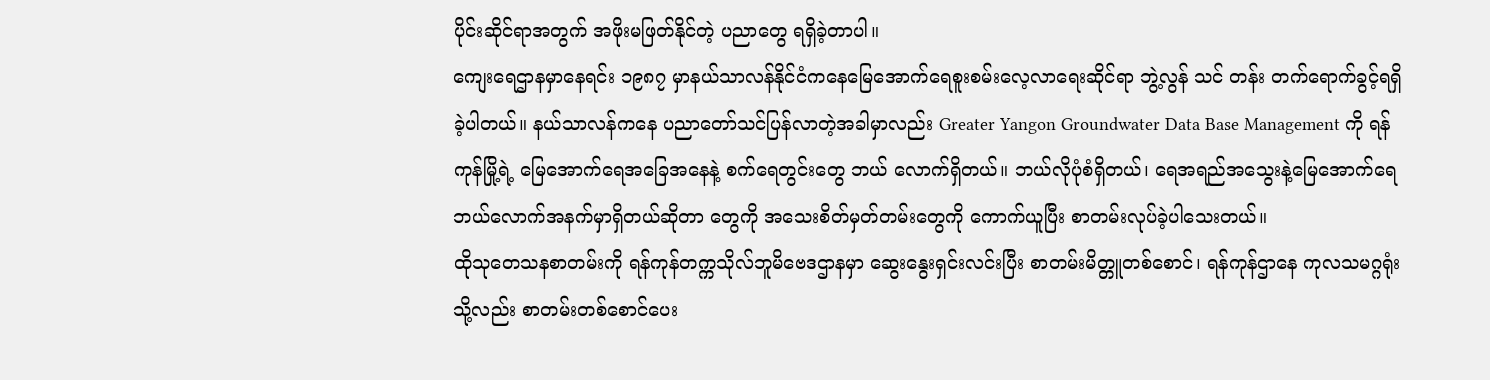ပိုင်းဆိုင်ရာအတွက် အဖိုးမဖြတ်နိုင်တဲ့ ပညာတွေ ရရှိခဲ့တာပါ။
ကျေးရေဌာနမှာနေရင်း ၁၉၈၇ မှာနယ်သာလန်နိုင်ငံကနေမြေအောက်ရေစူးစမ်းလေ့လာရေးဆိုင်ရာ ဘွဲ့လွန် သင် တန်း တက်ရောက်ခွင့်ရရှိခဲ့ပါတယ်။ နယ်သာလန်ကနေ ပညာတော်သင်ပြန်လာတဲ့အခါမှာလည်း Greater Yangon Groundwater Data Base Management ကို ရန်ကုန်မြို့ရဲ့ မြေအောက်ရေအခြေအနေနဲ့ စက်ရေတွင်းတွေ ဘယ် လောက်ရှိတယ်။ ဘယ်လိုပုံစံရှိတယ်၊ ရေအရည်အသွေးနဲ့မြေအောက်ရေ ဘယ်လောက်အနက်မှာရှိတယ်ဆိုတာ တွေကို အသေးစိတ်မှတ်တမ်းတွေကို ကောက်ယူပြီး စာတမ်းလုပ်ခဲ့ပါသေးတယ်။
ထိုသုတေသနစာတမ်းကို ရန်ကုန်တက္ကသိုလ်ဘူမိဗေဒဌာနမှာ ဆွေးနွေးရှင်းလင်းပြီး စာတမ်းမိတ္တူတစ်စောင်၊ ရန်ကုန်ဌာနေ ကုလသမဂ္ဂရုံးသို့လည်း စာတမ်းတစ်စောင်ပေး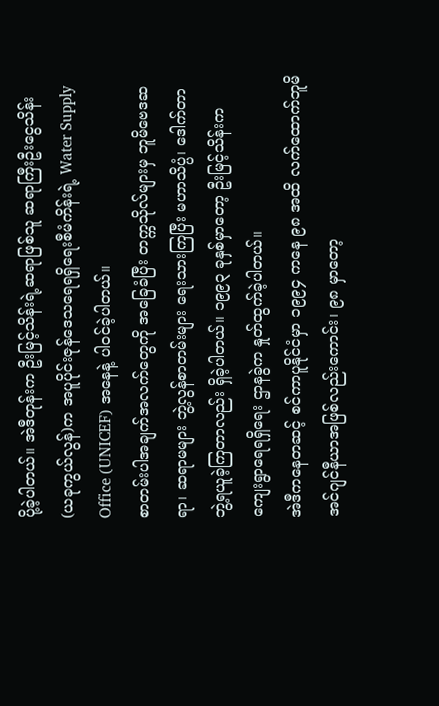ပို့ခဲ့ပါတယ်။ အဲဒီတုန်းက ဦးမြင့်သိန်းရဲ့ဆရာဖြစ်သူ ဆရာကြီးဦးငွေသိန်း (ယခုကွယ်လွန်)က အပူပိုင်းဇုန်ဒေသရေရရှိရေးစီမံကိန်းရဲ့ Water Supply Office (UNICEF) အနေနဲ့ ပါဝင်ခဲ့ပါတယ်။
စာတမ်းပါအချက်အလက်တွေကို အခြေခံပြီး တက္ကသိုလ်များမှ ဘူမိဗေဒဆရာ၊ ဆရာမများ ဘွဲ့လွန်စာတမ်းများ ရေးသားကြပြီး မဟာသိပ္ပံ၊ ဒေါက်တာဘွဲ့ရယူခဲ့ကြတာလည်း ရှိခဲ့ပါတယ်။ ၁၉၉၃ ခုနှစ်မှာတော့ ဦးမြင့်သိန်းက ကျေးရွာရေရရှိရေး ဌာနခွဲက နှုတ်ထွက်ခဲ့ပါတယ်။
အဲဒီကနေတဆင့် စင်ကာပူနိုင်ငံမှာ ၁၉၉၄ ကနေ ၉၈ အထိ လက်ထောက်ဘူမိအင်ဂျင်နီယာအဖြစ်လည်းကောင်း၊ ၉၈ မှာတော့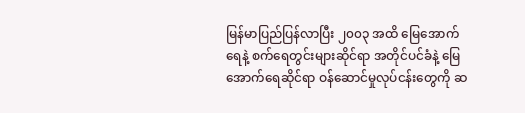မြန်မာပြည်ပြန်လာပြီး ၂၀၀၃ အထိ မြေအောက်ရေနဲ့ စက်ရေတွင်းများဆိုင်ရာ အတိုင်ပင်ခံနဲ့ မြေ အောက်ရေဆိုင်ရာ ဝန်ဆောင်မှုလုပ်ငန်းတွေကို ဆ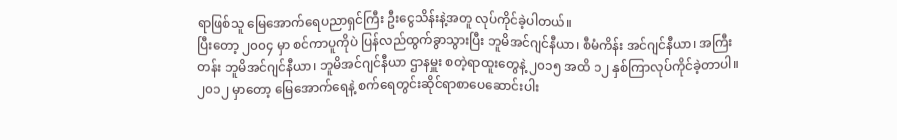ရာဖြစ်သူ မြေအောက်ရေပညာရှင်ကြီး ဦးငွေသိန်းနဲ့အတူ လုပ်ကိုင်ခဲ့ပါတယ်။
ပြီးတော့ ၂၀၀၄ မှာ စင်ကာပူကိုပဲ ပြန်လည်ထွက်ခွာသွားပြီး ဘူမိအင်ဂျင်နီယာ၊ စီမံကိန်း အင်ဂျင်နီယာ၊ အကြီး တန်း ဘူမိအင်ဂျင်နီယာ၊ ဘူမိအင်ဂျင်နီယာ ဌာနမှူး စတဲ့ရာထူးတွေနဲ့ ၂၀၁၅ အထိ ၁၂ နှစ်ကြာလုပ်ကိုင်ခဲ့တာပါ။ ၂၀၁၂ မှာတော့ မြေအောက်ရေနဲ့ စက်ရေတွင်းဆိုင်ရာစာပေဆောင်းပါး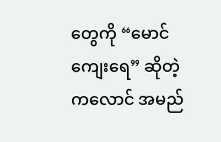တွေကို “မောင်ကျေးရေ” ဆိုတဲ့ ကလောင် အမည်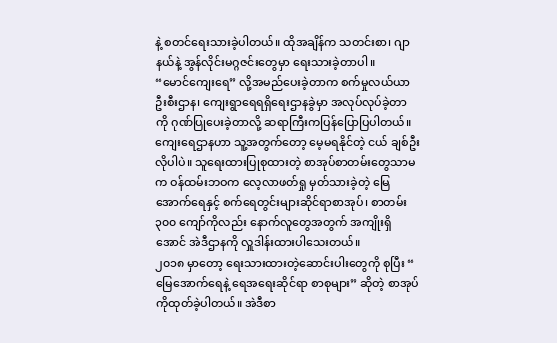နဲ့ စတင်ရေးသားခဲ့ပါတယ်။ ထိုအချိန်က သတင်းစာ၊ ဂျာနယ်နဲ့ အွန်လိုင်းမဂ္ဂဇင်းတွေမှာ ရေးသားခဲ့တာပါ။
“မောင်ကျေးရေ” လို့အမည်ပေးခဲ့တာက စက်မှုလယ်ယာဦးစီးဌာန၊ ကျေးရွာရေရရှိရေးဌာနခွဲမှာ အလုပ်လုပ်ခဲ့တာ ကို ဂုဏ်ပြုပေးခဲ့တာလို့ ဆရာကြီးကပြန်ပြောပြပါတယ်။ ကျေးရေဌာနဟာ သူ့အတွက်တော့ မေ့မရနိုင်တဲ့ ငယ် ချစ်ဦးလိုပါပဲ။ သူရေးထားပြုစုထားတဲ့ စာအုပ်စာတမ်းတွေသာမက ဝန်ထမ်းဘဝက လေ့လာဖတ်ရှု မှတ်သားခဲ့တဲ့ မြေအောက်ရေနှင့် စက်ရေတွင်းများဆိုင်ရာစာအုပ်၊ စာတမ်း ၃၀၀ ကျော်ကိုလည်း နောက်လူတွေအတွက် အကျိုးရှိ အောင် အဲဒီဌာနကို လှူဒါန်းထားပါသေးတယ်။
၂၀၁၈ မှာတော့ ရေးသားထားတဲ့ဆောင်းပါးတွေကို စုပြီး “ မြေအောက်ရေနဲ့ ရေအရေးဆိုင်ရာ စာစုများ” ဆိုတဲ့ စာအုပ်ကိုထုတ်ခဲ့ပါတယ်။ အဲဒီစာ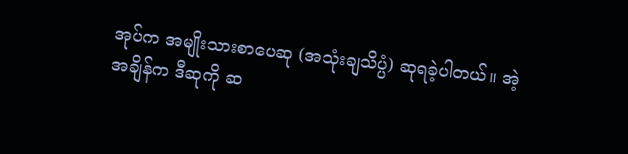အုပ်က အမျိုးသားစာပေဆု (အသုံးချသိပ္ပံ) ဆုရခဲ့ပါတယ်။ အဲ့အချိန်က ဒီဆုကို ဆ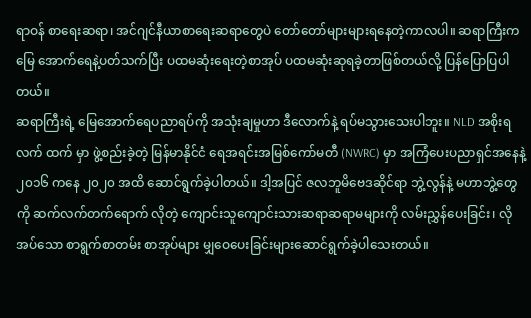ရာဝန် စာရေးဆရာ၊ အင်ဂျင်နီယာစာရေးဆရာတွေပဲ တော်တော်များများရနေတဲ့ကာလပါ။ ဆရာကြီးက မြေ အောက်ရေနဲ့ပတ်သက်ပြီး ပထမဆုံးရေးတဲ့စာအုပ် ပထမဆုံးဆုရခဲ့တာဖြစ်တယ်လို့ ပြန်ပြောပြပါတယ်။
ဆရာကြီးရဲ့ မြေအောက်ရေပညာရပ်ကို အသုံးချမှုဟာ ဒီလောက်နဲ့ ရပ်မသွားသေးပါဘူး။ NLD အစိုးရလက် ထက် မှာ ဖွဲ့စည်းခဲ့တဲ့ မြန်မာနိုင်ငံ ရေအရင်းအမြစ်ကော်မတီ (NWRC) မှာ အကြံပေးပညာရှင်အနေနဲ့ ၂၀၁၆ ကနေ ၂၀၂၀ အထိ ဆောင်ရွက်ခဲ့ပါတယ်။ ဒါ့အပြင် ဇလဘူမိဗေဒဆိုင်ရာ ဘွဲ့လွန်နဲ့ မဟာဘွဲ့တွေကို ဆက်လက်တက်ရောက် လိုတဲ့ ကျောင်းသူကျောင်းသားဆရာဆရာမများကို လမ်းညွှန်ပေးခြင်း၊ လိုအပ်သော စာရွက်စာတမ်း စာအုပ်များ မျှဝေပေးခြင်းများဆောင်ရွက်ခဲ့ပါသေးတယ်။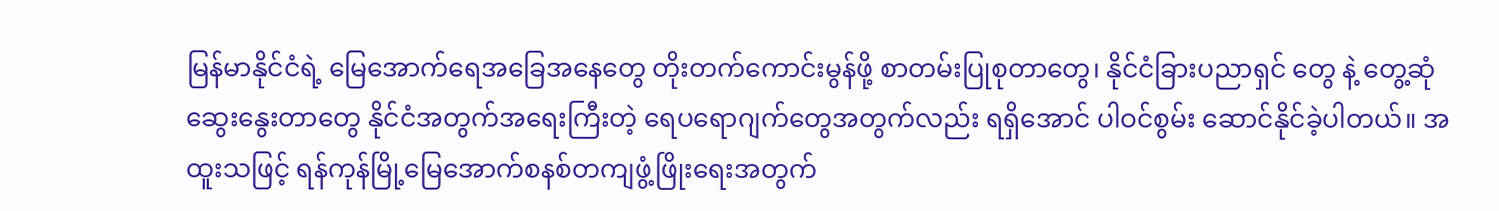မြန်မာနိုင်ငံရဲ့ မြေအောက်ရေအခြေအနေတွေ တိုးတက်ကောင်းမွန်ဖို့ စာတမ်းပြုစုတာတွေ၊ နိုင်ငံခြားပညာရှင် တွေ နဲ့ တွေ့ဆုံဆွေးနွေးတာတွေ နိုင်ငံအတွက်အရေးကြီးတဲ့ ရေပရောဂျက်တွေအတွက်လည်း ရရှိအောင် ပါဝင်စွမ်း ဆောင်နိုင်ခဲ့ပါတယ်။ အထူးသဖြင့် ရန်ကုန်မြို့မြေအောက်စနစ်တကျဖွံ့ဖြိုးရေးအတွက်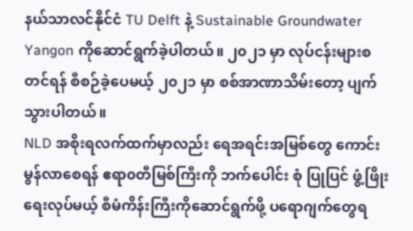နယ်သာလင်နိုင်ငံ TU Delft နဲ့ Sustainable Groundwater Yangon ကိုဆောင်ရွက်ခဲ့ပါတယ်။ ၂၀၂၁ မှာ လုပ်ငန်းများစတင်ရန် စီစဉ်ခဲ့ပေမယ့် ၂၀၂၁ မှာ စစ်အာဏာသိမ်းတော့ ပျက်သွားပါတယ်။
NLD အစိုးရလက်ထက်မှာလည်း ရေအရင်းအမြစ်တွေ ကောင်းမွန်လာစေရန် ဧရာ၀တီမြစ်ကြီးကို ဘက်ပေါင်း စုံ ပြုပြင် ဖွံ့ဖြိုးရေးလုပ်မယ့် စီမံကိန်းကြီးကိုဆောင်ရွက်ဖို့ ပရောဂျက်တွေရ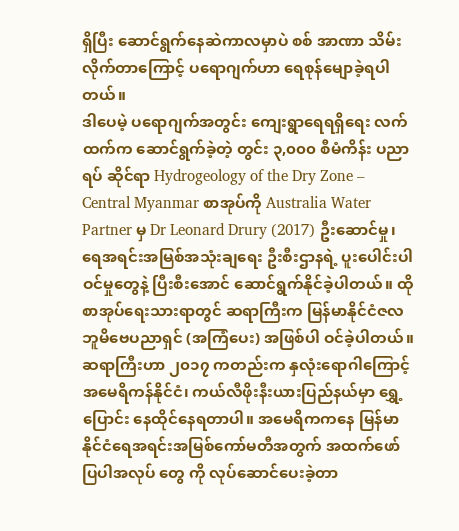ရှိပြီး ဆောင်ရွက်နေဆဲကာလမှာပဲ စစ် အာဏာ သိမ်းလိုက်တာကြောင့် ပရောဂျက်ဟာ ရေစုန်မျောခဲ့ရပါတယ်။
ဒါပေမဲ့ ပရောဂျက်အတွင်း ကျေးရွာရေရရှိရေး လက်ထက်က ဆောင်ရွက်ခဲ့တဲ့ တွင်း ၃,၀၀၀ စီမံကိန်း ပညာရပ် ဆိုင်ရာ Hydrogeology of the Dry Zone – Central Myanmar စာအုပ်ကို Australia Water Partner မှ Dr Leonard Drury (2017) ဦးဆောင်မှု၊ ရေအရင်းအမြစ်အသုံးချရေး ဦးစီးဌာနရဲ့ ပူးပေါင်းပါဝင်မှုတွေနဲ့ ပြီးစီးအောင် ဆောင်ရွက်နိုင်ခဲ့ပါတယ်။ ထိုစာအုပ်ရေးသားရာတွင် ဆရာကြီးက မြန်မာနိုင်ငံဇလဘူမိဗေပညာရှင် (အကြံပေး) အဖြစ်ပါ ဝင်ခဲ့ပါတယ်။
ဆရာကြီးဟာ ၂၀၁၇ ကတည်းက နှလုံးရောဂါကြောင့် အမေရိကန်နိုင်ငံ၊ ကယ်လီဖိုးနီးယားပြည်နယ်မှာ ရွှေ့ပြောင်း နေထိုင်နေရတာပါ။ အမေရိကကနေ မြန်မာနိုင်ငံရေအရင်းအမြစ်ကော်မတီအတွက် အထက်ဖော်ပြပါအလုပ် တွေ ကို လုပ်ဆောင်ပေးခဲ့တာ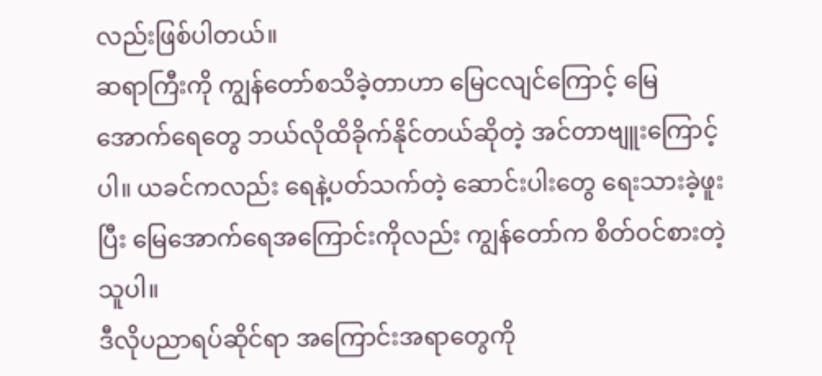လည်းဖြစ်ပါတယ်။
ဆရာကြီးကို ကျွန်တော်စသိခဲ့တာဟာ မြေငလျင်ကြောင့် မြေအောက်ရေတွေ ဘယ်လိုထိခိုက်နိုင်တယ်ဆိုတဲ့ အင်တာဗျူးကြောင့်ပါ။ ယခင်ကလည်း ရေနဲ့ပတ်သက်တဲ့ ဆောင်းပါးတွေ ရေးသားခဲ့ဖူးပြီး မြေအောက်ရေအကြောင်းကိုလည်း ကျွန်တော်က စိတ်ဝင်စားတဲ့သူပါ။
ဒီလိုပညာရပ်ဆိုင်ရာ အကြောင်းအရာတွေကို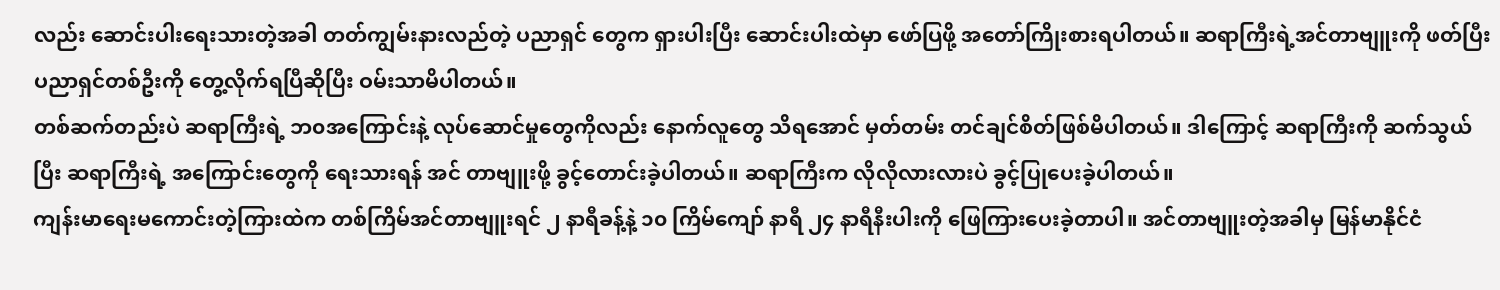လည်း ဆောင်းပါးရေးသားတဲ့အခါ တတ်ကျွမ်းနားလည်တဲ့ ပညာရှင် တွေက ရှားပါးပြီး ဆောင်းပါးထဲမှာ ဖော်ပြဖို့ အတော်ကြိုးစားရပါတယ်။ ဆရာကြီးရဲ့အင်တာဗျူးကို ဖတ်ပြီး ပညာရှင်တစ်ဦးကို တွေ့လိုက်ရပြီဆိုပြီး ဝမ်းသာမိပါတယ်။
တစ်ဆက်တည်းပဲ ဆရာကြီးရဲ့ ဘ၀အကြောင်းနဲ့ လုပ်ဆောင်မှုတွေကိုလည်း နောက်လူတွေ သိရအောင် မှတ်တမ်း တင်ချင်စိတ်ဖြစ်မိပါတယ်။ ဒါကြောင့် ဆရာကြီးကို ဆက်သွယ်ပြီး ဆရာကြီးရဲ့ အကြောင်းတွေကို ရေးသားရန် အင် တာဗျူးဖို့ ခွင့်တောင်းခဲ့ပါတယ်။ ဆရာကြီးက လိုလိုလားလားပဲ ခွင့်ပြုပေးခဲ့ပါတယ်။
ကျန်းမာရေးမကောင်းတဲ့ကြားထဲက တစ်ကြိမ်အင်တာဗျူးရင် ၂ နာရီခန့်နဲ့ ၁၀ ကြိမ်ကျော် နာရီ ၂၄ နာရီနီးပါးကို ဖြေကြားပေးခဲ့တာပါ။ အင်တာဗျူးတဲ့အခါမှ မြန်မာနိုင်ငံ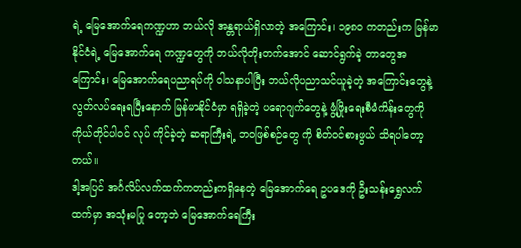ရဲ့ မြေအောက်ရေကဏ္ဍဟာ ဘယ်လို အန္တရာယ်ရှိလာတဲ့ အကြောင်း၊ ၁၉၈၀ ကတည်းက မြန်မာနိုင်ငံရဲ့ မြေအောက်ရေ ကဏ္ဍတွေကို ဘယ်လိုတိုးတက်အောင် ဆောင်ရွက်ခဲ့ တာတွေအကြောင်း၊ မြေအောက်ရေပညာရပ်ကို ဝါသနာပါပြီး ဘယ်လိုပညာသင်ယူခဲ့တဲ့ အကြောင်းတွေနဲ့ လွတ်လပ်ရေးရပြီးနောက် မြန်မာနိုင်ငံမှာ ရရှိခဲ့တဲ့ ပရောဂျက်တွေနဲ့ ဖွံ့ဖြိုးရေးစီမံကိန်းတွေကို ကိုယ်တိုင်ပါဝင် လုပ် ကိုင်ခဲ့တဲ့ ဆရာကြီးရဲ့ ဘ၀ဖြစ်စဉ်တွေ ကို စိတ်ဝင်စားဖွယ် သိရပါတော့တယ်။
ဒါ့အပြင် အင်္ဂလိပ်လက်ထက်ကတည်းကရှိနေတဲ့ မြေအောက်ရေ ဥပဒေကို ဦးသန်းရွှေလက်ထက်မှာ အသုံးမပြု တော့ဘဲ မြေအောက်ရေကြီး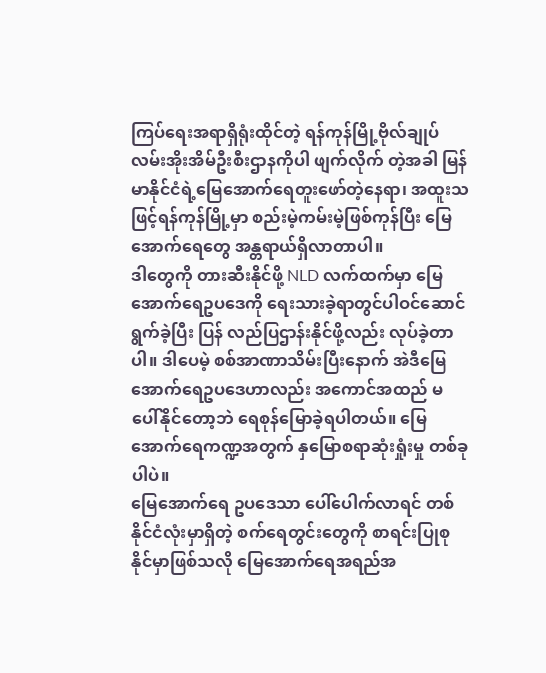ကြပ်ရေးအရာရှိရုံးထိုင်တဲ့ ရန်ကုန်မြို့ဗိုလ်ချုပ်လမ်းအိုးအိမ်ဦးစီးဌာနကိုပါ ဖျက်လိုက် တဲ့အခါ မြန်မာနိုင်ငံရဲ့မြေအောက်ရေတူးဖော်တဲ့နေရာ၊ အထူးသဖြင့်ရန်ကုန်မြို့မှာ စည်းမဲ့ကမ်းမဲ့ဖြစ်ကုန်ပြီး မြေ အောက်ရေတွေ အန္တရာယ်ရှိလာတာပါ။
ဒါတွေကို တားဆီးနိုင်ဖို့ NLD လက်ထက်မှာ မြေအောက်ရေဥပဒေကို ရေးသားခဲ့ရာတွင်ပါဝင်ဆောင်ရွက်ခဲ့ပြီး ပြန် လည်ပြဌာန်းနိုင်ဖို့လည်း လုပ်ခဲ့တာပါ။ ဒါပေမဲ့ စစ်အာဏာသိမ်းပြီးနောက် အဲဒီမြေအောက်ရေဥပဒေဟာလည်း အကောင်အထည် မပေါ်နိုင်တော့ဘဲ ရေစုန်မြောခဲ့ရပါတယ်။ မြေအောက်ရေကဏ္ဍအတွက် နှမြောစရာဆုံးရှုံးမှု တစ်ခုပါပဲ။
မြေအောက်ရေ ဥပဒေသာ ပေါ်ပေါက်လာရင် တစ်နိုင်ငံလုံးမှာရှိတဲ့ စက်ရေတွင်းတွေကို စာရင်းပြုစုနိုင်မှာဖြစ်သလို မြေအောက်ရေအရည်အ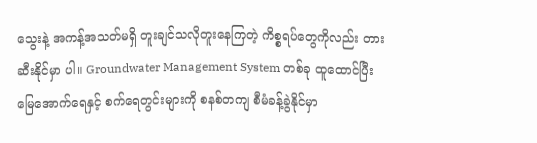သွေးနဲ့ အကန့်အသတ်မရှိ တူးချင်သလိုတူးနေကြတဲ့ ကိစ္စရပ်တွေကိုလည်း တားဆီးနိုင်မှာ ပါ။ Groundwater Management System တစ်ခု ထူထောင်ပြီး မြေအောက်ရေနှင့် စက်ရေတွင်းများကို စနစ်တကျ စီမံခန့်ခွဲနိုင်မှာ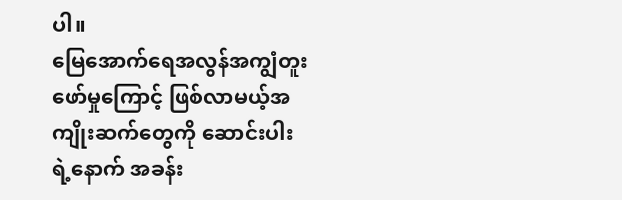ပါ။
မြေအောက်ရေအလွန်အကျွံတူးဖော်မှုကြောင့် ဖြစ်လာမယ့်အကျိုးဆက်တွေကို ဆောင်းပါးရဲ့နောက် အခန်း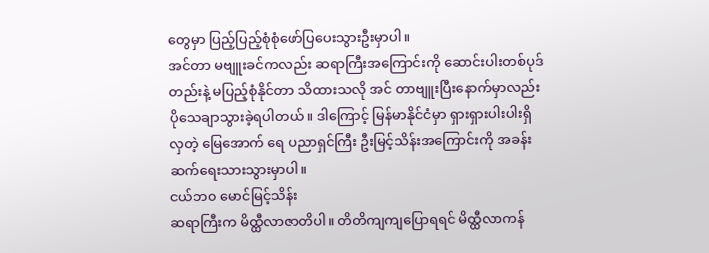တွေမှာ ပြည့်ပြည့်စုံစုံဖော်ပြပေးသွားဦးမှာပါ။
အင်တာ မဗျူးခင်ကလည်း ဆရာကြီးအကြောင်းကို ဆောင်းပါးတစ်ပုဒ်တည်းနဲ့ မပြည့်စုံနိုင်တာ သိထားသလို အင် တာဗျူးပြီးနောက်မှာလည်း ပိုသေချာသွားခဲ့ရပါတယ်။ ဒါကြောင့် မြန်မာနိုင်ငံမှာ ရှားရှားပါးပါးရှိလှတဲ့ မြေအောက် ရေ ပညာရှင်ကြီး ဦးမြင့်သိန်းအကြောင်းကို အခန်းဆက်ရေးသားသွားမှာပါ။
ငယ်ဘ၀ မောင်မြင့်သိန်း
ဆရာကြီးက မိထ္ထီလာဇာတိပါ။ တိတိကျကျပြောရရင် မိထ္ထီလာကန်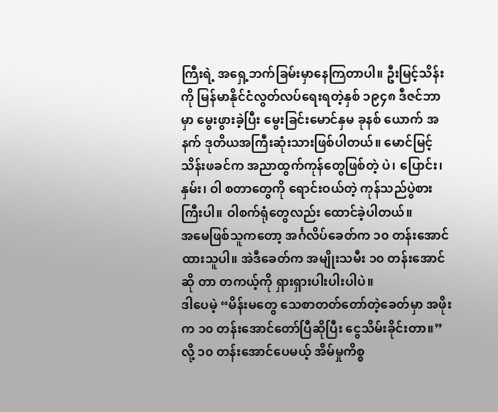ကြီးရဲ့ အရှေ့ဘက်ခြမ်းမှာနေကြတာပါ။ ဦးမြင့်သိန်းကို မြန်မာနိုင်ငံလွတ်လပ်ရေးရတဲ့နှစ် ၁၉၄၈ ဒီဇင်ဘာမှာ မွေးဖွားခဲ့ပြီး မွေးခြင်းမောင်နှမ ခုနစ် ယောက် အနက် ဒုတိယအကြီးဆုံးသားဖြစ်ပါတယ်။ မောင်မြင့်သိန်းဖခင်က အညာထွက်ကုန်တွေဖြစ်တဲ့ ပဲ၊ ပြောင်း၊ နှမ်း၊ ဝါ စတာတွေကို ရောင်းဝယ်တဲ့ ကုန်သည်ပွဲစားကြီးပါ။ ဝါစက်ရုံတွေလည်း ထောင်ခဲ့ပါတယ်။
အမေဖြစ်သူကတော့ အင်္ဂလိပ်ခေတ်က ၁၀ တန်းအောင်ထားသူပါ။ အဲဒီခေတ်က အမျိုးသမီး ၁၀ တန်းအောင်ဆို တာ တကယ့်ကို ရှားရှားပါးပါးပါပဲ။
ဒါပေမဲ့ “မိန်းမတွေ သေစာတတ်တော်တဲ့ခေတ်မှာ အဖိုးက ၁၀ တန်းအောင်တော်ပြီဆိုပြီး ငွေသိမ်းခိုင်းတာ။” လို့ ၁၀ တန်းအောင်ပေမယ့် အိမ်မှုကိစ္စ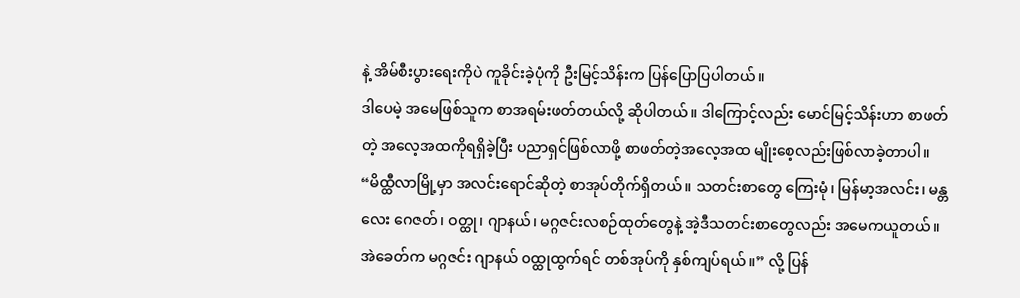နဲ့ အိမ်စီးပွားရေးကိုပဲ ကူခိုင်းခဲ့ပုံကို ဦးမြင့်သိန်းက ပြန်ပြောပြပါတယ်။
ဒါပေမဲ့ အမေဖြစ်သူက စာအရမ်းဖတ်တယ်လို့ ဆိုပါတယ်။ ဒါကြောင့်လည်း မောင်မြင့်သိန်းဟာ စာဖတ်တဲ့ အလေ့အထကိုရရှိခဲ့ပြီး ပညာရှင်ဖြစ်လာဖို့ စာဖတ်တဲ့အလေ့အထ မျိုးစေ့လည်းဖြစ်လာခဲ့တာပါ။
“မိထ္ထီလာမြို့မှာ အလင်းရောင်ဆိုတဲ့ စာအုပ်တိုက်ရှိတယ်။ သတင်းစာတွေ ကြေးမုံ၊ မြန်မာ့အလင်း၊ မန္တလေး ဂေဇတ်၊ ဝတ္ထု၊ ဂျာနယ်၊ မဂ္ဂဇင်းလစဉ်ထုတ်တွေနဲ့ အဲ့ဒီသတင်းစာတွေလည်း အမေကယူတယ်။ အဲခေတ်က မဂ္ဂဇင်း ဂျာနယ် ၀ထ္ထုထွက်ရင် တစ်အုပ်ကို နှစ်ကျပ်ရယ်။” လို့ ပြန်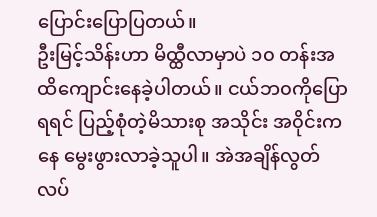ပြောင်းပြောပြတယ်။
ဦးမြင့်သိန်းဟာ မိထ္ထီလာမှာပဲ ၁၀ တန်းအထိကျောင်းနေခဲ့ပါတယ်။ ငယ်ဘ၀ကိုပြောရရင် ပြည့်စုံတဲ့မိသားစု အသိုင်း အ၀ိုင်းကနေ မွေးဖွားလာခဲ့သူပါ။ အဲအချိန်လွတ်လပ်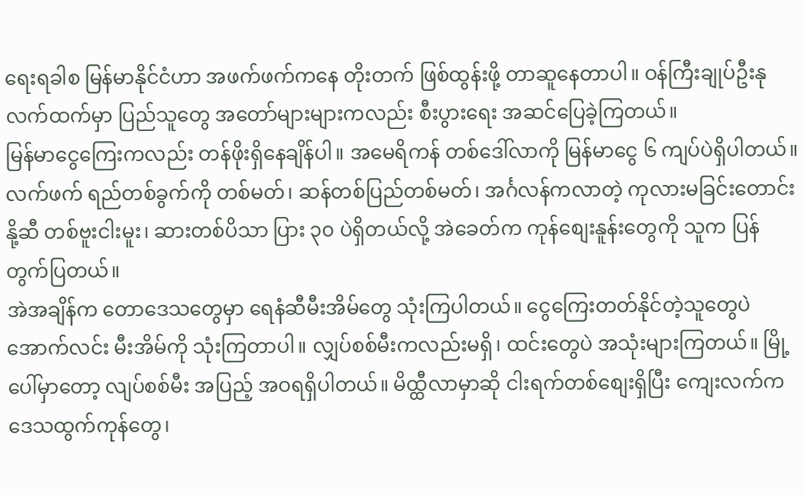ရေးရခါစ မြန်မာနိုင်ငံဟာ အဖက်ဖက်ကနေ တိုးတက် ဖြစ်ထွန်းဖို့ တာဆူနေတာပါ။ ဝန်ကြီးချုပ်ဦးနုလက်ထက်မှာ ပြည်သူတွေ အတော်များများကလည်း စီးပွားရေး အဆင်ပြေခဲ့ကြတယ်။
မြန်မာငွေကြေးကလည်း တန်ဖိုးရှိနေချိန်ပါ။ အမေရိကန် တစ်ဒေါ်လာကို မြန်မာငွေ ၆ ကျပ်ပဲရှိပါတယ်။ လက်ဖက် ရည်တစ်ခွက်ကို တစ်မတ်၊ ဆန်တစ်ပြည်တစ်မတ်၊ အင်္ဂလန်ကလာတဲ့ ကုလားမခြင်းတောင်းနို့ဆီ တစ်ဗူးငါးမူး၊ ဆားတစ်ပိသာ ပြား ၃၀ ပဲရှိတယ်လို့ အဲခေတ်က ကုန်စျေးနူန်းတွေကို သူက ပြန်တွက်ပြတယ်။
အဲအချိန်က တောဒေသတွေမှာ ရေနံဆီမီးအိမ်တွေ သုံးကြပါတယ်။ ငွေကြေးတတ်နိုင်တဲ့သူတွေပဲ အောက်လင်း မီးအိမ်ကို သုံးကြတာပါ။ လျှပ်စစ်မီးကလည်းမရှိ၊ ထင်းတွေပဲ အသုံးများကြတယ်။ မြို့ပေါ်မှာတော့ လျပ်စစ်မီး အပြည့် အဝရရှိပါတယ်။ မိထ္ထီလာမှာဆို ငါးရက်တစ်စျေးရှိပြီး ကျေးလက်က ဒေသထွက်ကုန်တွေ၊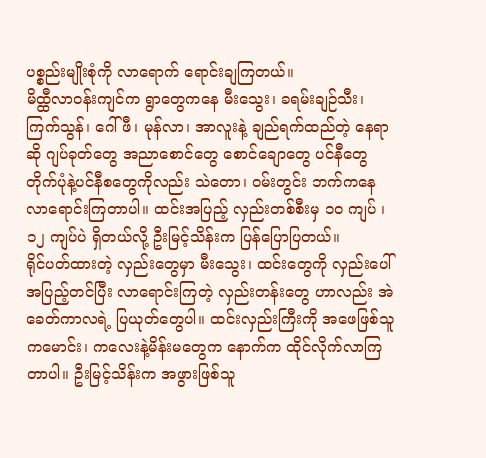ပစ္စည်းမျိုးစုံကို လာရောက် ရောင်းချကြတယ်။
မိထ္ထီလာဝန်းကျင်က ရွာတွေကနေ မီးသွေး၊ ခရမ်းချဉ်သီး၊ ကြက်သွန်၊ ဂေါ်ဖီ၊ မုန်လာ၊ အာလူးနဲ့ ချည်ရက်ထည်တဲ့ နေရာဆို ဂျပ်ခုတ်တွေ အညာစောင်တွေ စောင်ချောတွေ ပင်နီတွေတိုက်ပုံနဲ့ပင်နီစတွေကိုလည်း သဲတော၊ ဝမ်းတွင်း ဘက်ကနေ လာရောင်းကြတာပါ။ ထင်းအပြည့် လှည်းတစ်စီးမှ ၁၀ ကျပ် ၊ ၁၂ ကျပ်ပဲ ရှိတယ်လို့ ဦးမြင့်သိန်းက ပြန်ပြောပြတယ်။
ရိုင်ပတ်ထားတဲ့ လှည်းတွေမှာ မီးသွေး၊ ထင်းတွေကို လှည်းပေါ်အပြည့်တင်ပြီး လာရောင်းကြတဲ့ လှည်းတန်းတွေ ဟာလည်း အဲခေတ်ကာလရဲ့ ပြယုတ်တွေပါ။ ထင်းလှည်းကြီးကို အဖေဖြစ်သူကမောင်း၊ ကလေးနဲ့မိန်းမတွေက နောက်က ထိုင်လိုက်လာကြတာပါ။ ဦးမြင့်သိန်းက အဖွားဖြစ်သူ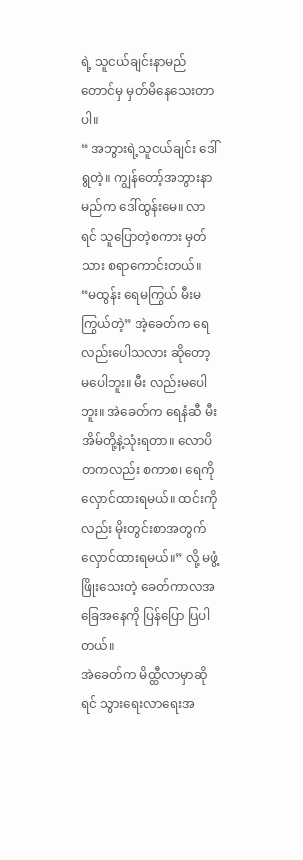ရဲ့ သူငယ်ချင်းနာမည်တောင်မှ မှတ်မိနေသေးတာ ပါ။
“ အဘွားရဲ့သူငယ်ချင်း ဒေါ်ရွတဲ့။ ကျွန်တော့်အဘွားနာမည်က ဒေါ်ထွန်းမေ။ လာရင် သူပြောတဲ့စကား မှတ်သား စရာကောင်းတယ်။ “မထွန်း ရေမကြွယ် မီးမကြွယ်တဲ့” အဲ့ခေတ်က ရေလည်းပေါသလား ဆိုတော့ မပေါဘူး။ မီး လည်းမပေါဘူး။ အဲခေတ်က ရေနံဆီ မီးအိမ်တို့နဲ့သုံးရတာ။ လောပိတကလည်း စကာစ၊ ရေကိုလှောင်ထားရမယ်။ ထင်းကိုလည်း မိုးတွင်းစာအတွက်လှောင်ထားရမယ်။” လို့ မဖွံ့ဖြိုးသေးတဲ့ ခေတ်ကာလအခြေအနေကို ပြန်ပြော ပြပါတယ်။
အဲခေတ်က မိထ္ထီလာမှာဆိုရင် သွားရေးလာရေးအ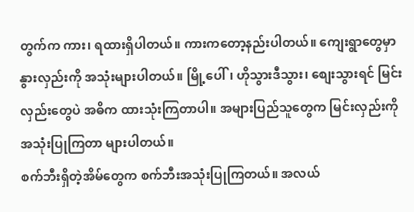တွက်က ကား၊ ရထားရှိပါတယ်။ ကားကတော့နည်းပါတယ်။ ကျေးရွာတွေမှာ နွားလှည်းကို အသုံးများပါတယ်။ မြို့ပေါ်၊ ဟိုသွားဒီသွား၊ စျေးသွားရင် မြင်းလှည်းတွေပဲ အဓိက ထားသုံးကြတာပါ။ အများပြည်သူတွေက မြင်းလှည်းကို အသုံးပြုကြတာ များပါတယ်။
စက်ဘီးရှိတဲ့အိမ်တွေက စက်ဘီးအသုံးပြုကြတယ်။ အလယ်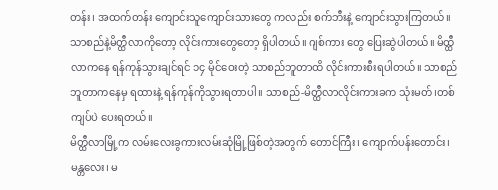တန်း၊ အထက်တန်း ကျောင်းသူကျောင်းသားတွေ ကလည်း စက်ဘီးနဲ့ ကျောင်းသွားကြတယ်။ သာစည်နဲ့မိတ္ထီလာကိုတော့ လိုင်းကားတွေတော့ ရှိပါတယ်။ ဂျစ်ကား တွေ ပြေးဆွဲပါတယ်။ မိထ္ထီလာကနေ ရန်ကုန်သွားချင်ရင် ၁၄ မိုင်ဝေးတဲ့ သာစည်ဘူတာထိ လိုင်းကားစီးရပါတယ်။ သာစည်ဘူတာကနေမှ ရထားနဲ့ ရန်ကုန်ကိုသွားရတာပါ။ သာစည်-မိတ္ထီလာလိုင်းကားခက သုံးမတ်၊တစ်ကျပ်ပဲ ပေးရတယ်။
မိတ္ထီလာမြို့က လမ်းလေးခွကားလမ်းဆုံမြို့ဖြစ်တဲ့အတွက် တောင်ကြီး၊ ကျောက်ပန်းတောင်း၊ မန္တလေး၊ မ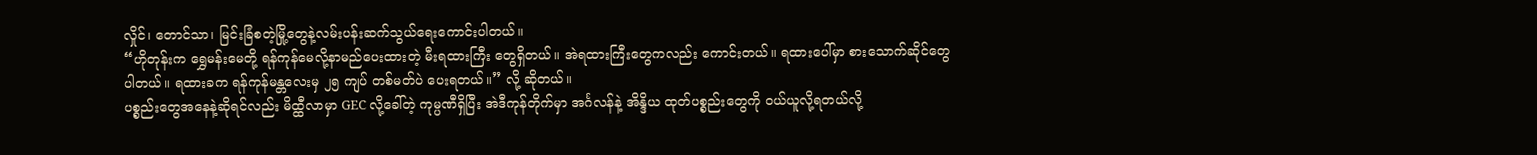လှိုင်၊ တောင်သာ၊ မြင်းခြံစတဲ့မြို့တွေနဲ့လမ်းပန်းဆက်သွယ်ရေးကောင်းပါတယ်။
“ဟိုတုန်းက ရွှေမန်းမေတို့ ရန်ကုန်မေလို့နာမည်ပေးထားတဲ့ မီးရထားကြီး တွေရှိတယ်။ အဲရထားကြီးတွေကလည်း ကောင်းတယ်။ ရထားပေါ်မှာ စားသောက်ဆိုင်တွေပါတယ်။ ရထားခက ရန်ကုန်မန္တလေးမှ ၂၅ ကျပ် တစ်မတ်ပဲ ပေးရတယ်။” လို့ ဆိုတယ်။
ပစ္စည်းတွေအနေနဲ့ဆိုရင်လည်း မိထ္ထီလာမှာ GEC လို့ခေါ်တဲ့ ကုမ္ပဏီရှိပြီး အဲဒီကုန်တိုက်မှာ အင်္ဂလန်နဲ့ အိန္ဒိယ ထုတ်ပစ္စည်းတွေကို ဝယ်ယူလို့ရတယ်လို့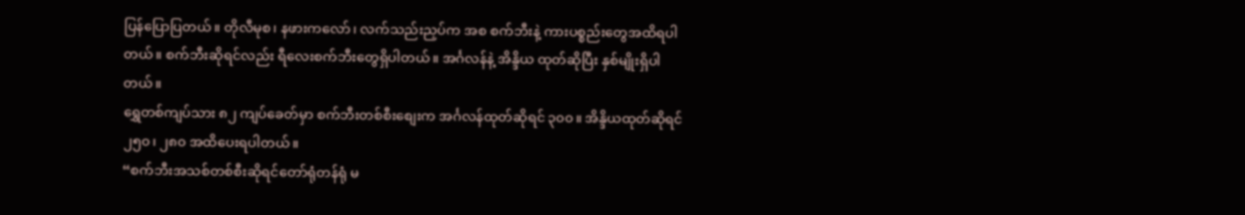ပြန်ပြောပြတယ်။ တိုလီမုစ၊ နဖားကလော်၊ လက်သည်းညှပ်က အစ စက်ဘီးနဲ့ ကားပစ္စည်းတွေအထိရပါတယ်။ စက်ဘီးဆိုရင်လည်း ရီလေးစက်ဘီးတွေရှိပါတယ်။ အင်္ဂလန်နဲ့ အိန္ဒိယ ထုတ်ဆိုပြီး နှစ်မျိုးရှိပါတယ်။
ရွှေတစ်ကျပ်သား ၈၂ ကျပ်ခေတ်မှာ စက်ဘီးတစ်စီးစျေးက အင်္ဂလန်ထုတ်ဆိုရင် ၃၀၀။ အိန္ဒိယထုတ်ဆိုရင် ၂၅၀၊ ၂၈၀ အထိပေးရပါတယ်။
“စက်ဘီးအသစ်တစ်စီးဆိုရင်တော်ရုံတန်ရုံ မ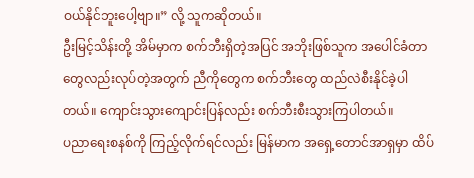ဝယ်နိုင်ဘူးပေါ့ဗျာ။” လို့ သူကဆိုတယ်။
ဦးမြင့်သိန်းတို့ အိမ်မှာက စက်ဘီးရှိတဲ့အပြင် အဘိုးဖြစ်သူက အပေါင်ခံတာတွေလည်းလုပ်တဲ့အတွက် ညီကိုတွေက စက်ဘီးတွေ ထည်လဲစီးနိုင်ခဲ့ပါတယ်။ ကျောင်းသွားကျောင်းပြန်လည်း စက်ဘီးစီးသွားကြပါတယ်။
ပညာရေးစနစ်ကို ကြည့်လိုက်ရင်လည်း မြန်မာက အရှေ့တောင်အာရှမှာ ထိပ်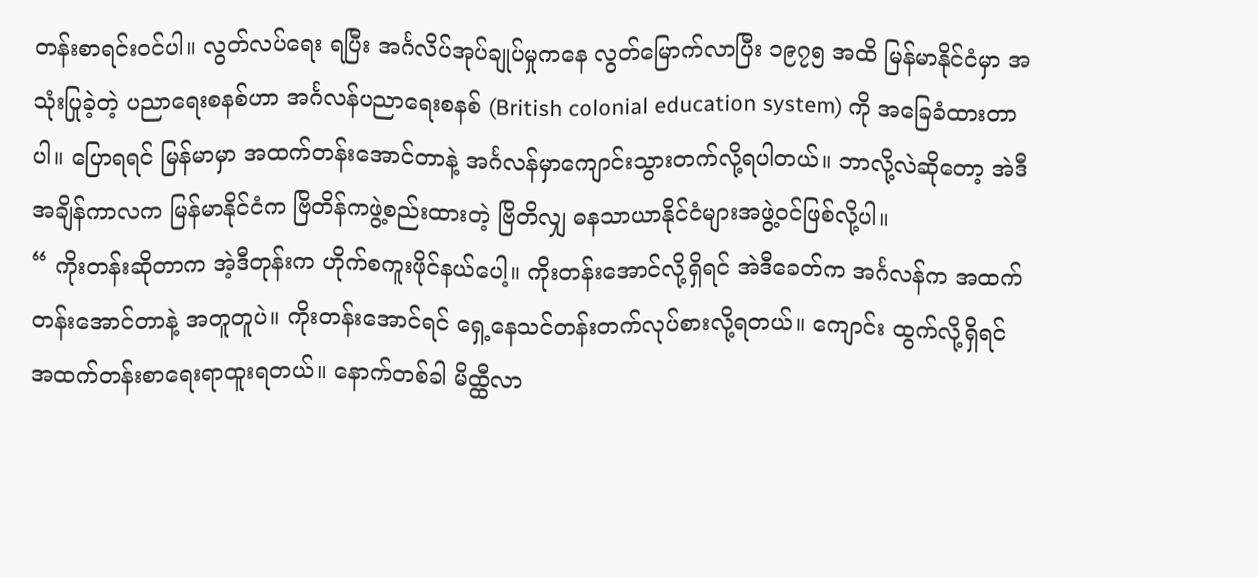တန်းစာရင်းဝင်ပါ။ လွတ်လပ်ရေး ရပြီး အင်္ဂလိပ်အုပ်ချုပ်မှုကနေ လွတ်မြောက်လာပြီး ၁၉၇၅ အထိ မြန်မာနိုင်ငံမှာ အသုံးပြုခဲ့တဲ့ ပညာရေးစနစ်ဟာ အင်္ဂလန်ပညာရေးစနစ် (British colonial education system) ကို အခြေခံထားတာပါ။ ပြောရရင် မြန်မာမှာ အထက်တန်းအောင်တာနဲ့ အင်္ဂလန်မှာကျောင်းသွားတက်လို့ရပါတယ်။ ဘာလို့လဲဆိုတော့ အဲဒီအချိန်ကာလက မြန်မာနိုင်ငံက ဗြိတိန်ကဖွဲ့စည်းထားတဲ့ ဗြိတိလျှ ဓနသာယာနိုင်ငံများအဖွဲ့ဝင်ဖြစ်လို့ပါ။
“ ကိုးတန်းဆိုတာက အဲ့ဒီတုန်းက ဟိုက်စကူးဖိုင်နယ်ပေါ့။ ကိုးတန်းအောင်လို့ရှိရင် အဲဒီခေတ်က အင်္ဂလန်က အထက်တန်းအောင်တာနဲ့ အတူတူပဲ။ ကိုးတန်းအောင်ရင် ရှေ့နေသင်တန်းတက်လုပ်စားလို့ရတယ်။ ကျောင်း ထွက်လို့ရှိရင် အထက်တန်းစာရေးရာထူးရတယ်။ နောက်တစ်ခါ မိထ္ထီလာ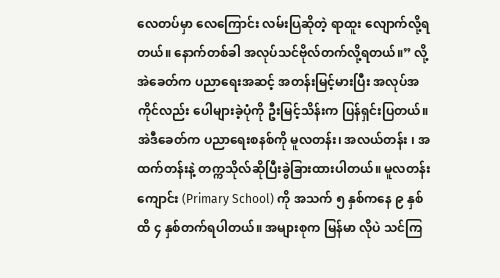လေတပ်မှာ လေကြောင်း လမ်းပြဆိုတဲ့ ရာထူး လျောက်လို့ရတယ်။ နောက်တစ်ခါ အလုပ်သင်ဗိုလ်တက်လို့ရတယ်။” လို့ အဲခေတ်က ပညာရေးအဆင့် အတန်းမြင့်မားပြီး အလုပ်အကိုင်လည်း ပေါများခဲ့ပုံကို ဦးမြင့်သိန်းက ပြန်ရှင်းပြတယ်။
အဲဒီခေတ်က ပညာရေးစနစ်ကို မူလတန်း၊ အလယ်တန်း ၊ အထက်တန်းနဲ့ တက္ကသိုလ်ဆိုပြီးခွဲခြားထားပါတယ်။ မူလတန်းကျောင်း (Primary School) ကို အသက် ၅ နှစ်ကနေ ၉ နှစ်ထိ ၄ နှစ်တက်ရပါတယ်။ အများစုက မြန်မာ လိုပဲ သင်ကြ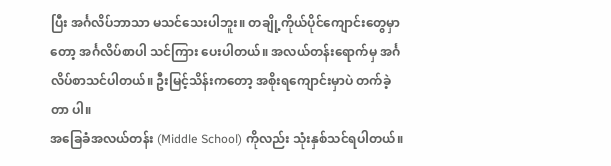ပြီး အင်္ဂလိပ်ဘာသာ မသင်သေးပါဘူး။ တချို့ကိုယ်ပိုင်ကျောင်းတွေမှာတော့ အင်္ဂလိပ်စာပါ သင်ကြား ပေးပါတယ်။ အလယ်တန်းရောက်မှ အင်္ဂလိပ်စာသင်ပါတယ်။ ဦးမြင့်သိန်းကတော့ အစိုးရကျောင်းမှာပဲ တက်ခဲ့တာ ပါ။
အခြေခံအလယ်တန်း (Middle School) ကိုလည်း သုံးနှစ်သင်ရပါတယ်။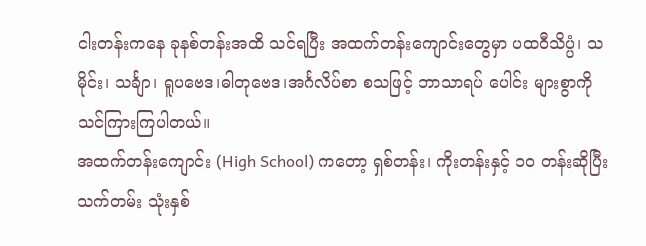ငါးတန်းကနေ ခုနစ်တန်းအထိ သင်ရပြီး အထက်တန်းကျောင်းတွေမှာ ပထဝီသိပ္ပံ၊ သမိုင်း၊ သင်္ချာ၊ ရူပဗေဒ၊ဓါတုဗေဒ၊အင်္ဂလိပ်စာ စသဖြင့် ဘာသာရပ် ပေါင်း များစွာကို သင်ကြားကြပါတယ်။
အထက်တန်းကျောင်း (High School) ကတော့ ရှစ်တန်း၊ ကိုးတန်းနှင့် ၁၀ တန်းဆိုပြီး သက်တမ်း သုံးနှစ်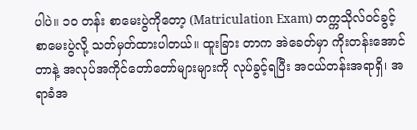ပါပဲ။ ၁၀ တန်း စာမေးပွဲကိုတော့ (Matriculation Exam) တက္ကသိုလ်ဝင်ခွင့်စာမေးပွဲလို့ သတ်မှတ်ထားပါတယ်။ ထူးခြား တာက အဲခေတ်မှာ ကိုးတန်းအောင်တာနဲ့ အလုပ်အကိုင်တော်တော်များများကို လုပ်ခွင့်ရပြီး အငယ်တန်းအရာရှိ၊ အရာခံအ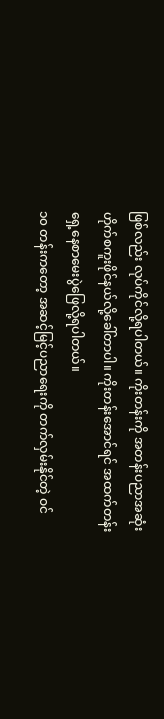ဖြစ်လည်း လုပ်ကိုင်လို့ရပါတယ်။ ကိုးတန်းကို အတန်းပညာအဆုံး ဟိုက်စကူးဖိုင်နယ်လို့ခေါ်တာပါ။ ကိုးတန်းအောင်ရင် အထက်တန်းရှေ့နေစာမေးပွဲဖြေလို့ရပါတယ်။
၁၀ တန်းကတော့ အဆင့်မြင့်ပညာရေးကို တက်လှမ်းနိုင်တဲ့ ဝင်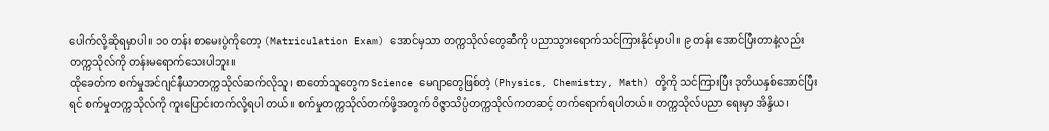ပေါက်လို့ဆိုရမှာပါ။ ၁၀ တန်း စာမေးပွဲကိုတော့ (Matriculation Exam) အောင်မှသာ တက္ကသိုလ်တွေဆီကို ပညာသွားရောက်သင်ကြားနိုင်မှာပါ။ ၉ တန်း အောင်ပြီးတာနဲ့လည်း တက္ကသိုလ်ကို တန်းမရောက်သေးပါဘူး။
ထိုခေတ်က စက်မှုအင်ဂျင်နီယာတက္ကသိုလ်ဆက်လိုသူ၊ စာတော်သူတွေက Science မေဂျာတွေဖြစ်တဲ့ (Physics, Chemistry, Math) တို့ကို သင်ကြားပြီး ဒုတိယနှစ်အောင်ပြီးရင် စက်မှုတက္ကသိုလ်ကို ကူးပြောင်းတက်လို့ရပါ တယ်။ စက်မှုတက္ကသိုလ်တက်ဖို့အတွက် ဝိဇ္ဇာသိပ္ပံတက္ကသိုလ်ကတဆင့် တက်ရောက်ရပါတယ်။ တက္ကသိုလ်ပညာ ရေးမှာ အိန္ဒိယ၊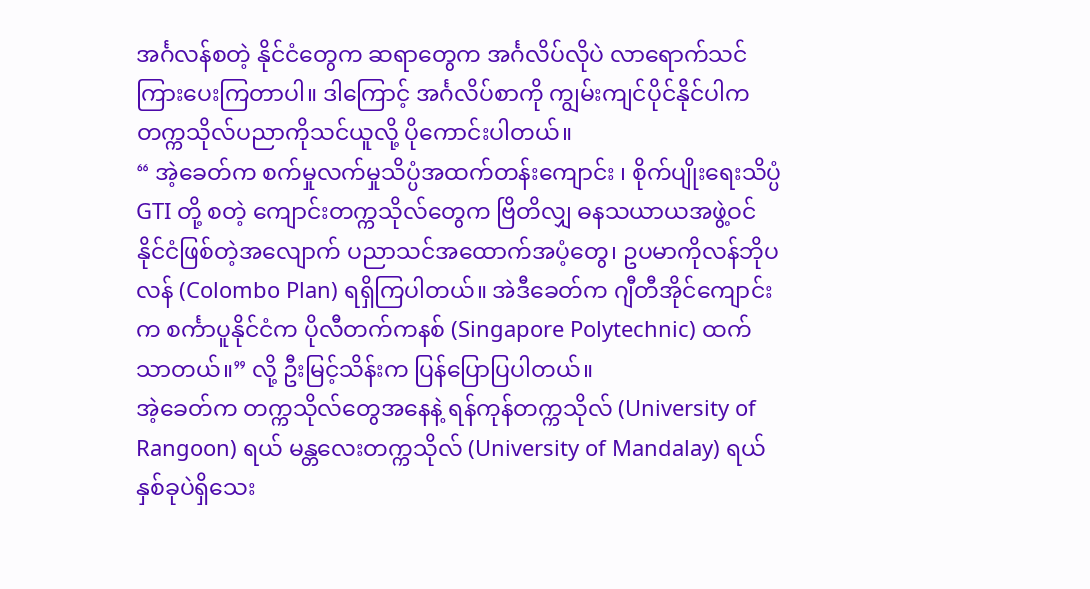အင်္ဂလန်စတဲ့ နိုင်ငံတွေက ဆရာတွေက အင်္ဂလိပ်လိုပဲ လာရောက်သင်ကြားပေးကြတာပါ။ ဒါကြောင့် အင်္ဂလိပ်စာကို ကျွမ်းကျင်ပိုင်နိုင်ပါက တက္ကသိုလ်ပညာကိုသင်ယူလို့ ပိုကောင်းပါတယ်။
“ အဲ့ခေတ်က စက်မှုလက်မှုသိပ္ပံအထက်တန်းကျောင်း ၊ စိုက်ပျိုးရေးသိပ္ပံ GTI တို့ စတဲ့ ကျောင်းတက္ကသိုလ်တွေက ဗြိတိလျှ ဓနသယာယအဖွဲ့ဝင်နိုင်ငံဖြစ်တဲ့အလျောက် ပညာသင်အထောက်အပံ့တွေ၊ ဥပမာကိုလန်ဘိုပလန် (Colombo Plan) ရရှိကြပါတယ်။ အဲဒီခေတ်က ဂျီတီအိုင်ကျောင်းက စင်္ကာပူနိုင်ငံက ပိုလီတက်ကနစ် (Singapore Polytechnic) ထက်သာတယ်။” လို့ ဦးမြင့်သိန်းက ပြန်ပြောပြပါတယ်။
အဲ့ခေတ်က တက္ကသိုလ်တွေအနေနဲ့ ရန်ကုန်တက္ကသိုလ် (University of Rangoon) ရယ် မန္တလေးတက္ကသိုလ် (University of Mandalay) ရယ်နှစ်ခုပဲရှိသေး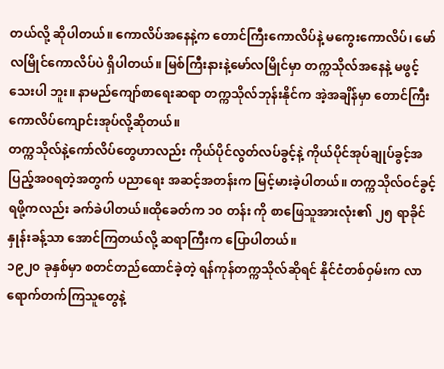တယ်လို့ ဆိုပါတယ်။ ကောလိပ်အနေနဲ့က တောင်ကြီးကောလိပ်နဲ့ မကွေးကောလိပ်၊ မော်လမြိုင်ကောလိပ်ပဲ ရှိပါတယ်။ မြစ်ကြီးနားနဲ့မော်လမြိုင်မှာ တက္ကသိုလ်အနေနဲ့ မဖွင့်သေးပါ ဘူး။ နာမည်ကျော်စာရေးဆရာ တက္ကသိုလ်ဘုန်းနိုင်က အဲ့အချိန်မှာ တောင်ကြီးကောလိပ်ကျောင်းအုပ်လို့ဆိုတယ်။
တက္ကသိုလ်နဲ့ကော်လိပ်တွေဟာလည်း ကိုယ်ပိုင်လွတ်လပ်ခွင့်နဲ့ ကိုယ်ပိုင်အုပ်ချုပ်ခွင့်အပြည့်အ၀ရတဲ့အတွက် ပညာရေး အဆင့်အတန်းက မြင့်မားခဲ့ပါတယ်။ တက္ကသိုလ်ဝင်ခွင့်ရဖို့ကလည်း ခက်ခဲပါတယ်။ထိုခေတ်က ၁၀ တန်း ကို စာဖြေသူအားလုံး၏ ၂၅ ရာခိုင်နှုန်းခန့်သာ အောင်ကြတယ်လို့ ဆရာကြီးက ပြောပါတယ်။
၁၉၂၀ ခုနှစ်မှာ စတင်တည်ထောင်ခဲ့တဲ့ ရန်ကုန်တက္ကသိုလ်ဆိုရင် နိုင်ငံတစ်ဝှမ်းက လာရောက်တက်ကြသူတွေနဲ့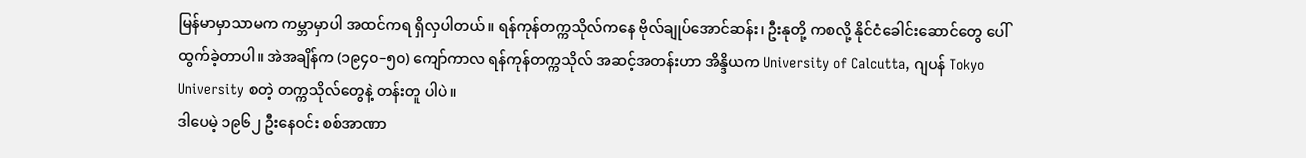မြန်မာမှာသာမက ကမ္ဘာမှာပါ အထင်ကရ ရှိလှပါတယ်။ ရန်ကုန်တက္ကသိုလ်ကနေ ဗိုလ်ချုပ်အောင်ဆန်း၊ ဦးနုတို့ ကစလို့ နိုင်ငံခေါင်းဆောင်တွေ ပေါ်ထွက်ခဲ့တာပါ။ အဲအချိန်က (၁၉၄၀–၅၀) ကျော်ကာလ ရန်ကုန်တက္ကသိုလ် အဆင့်အတန်းဟာ အိန္ဒိယက University of Calcutta, ဂျပန် Tokyo University စတဲ့ တက္ကသိုလ်တွေနဲ့ တန်းတူ ပါပဲ။
ဒါပေမဲ့ ၁၉၆၂ ဦးနေဝင်း စစ်အာဏာ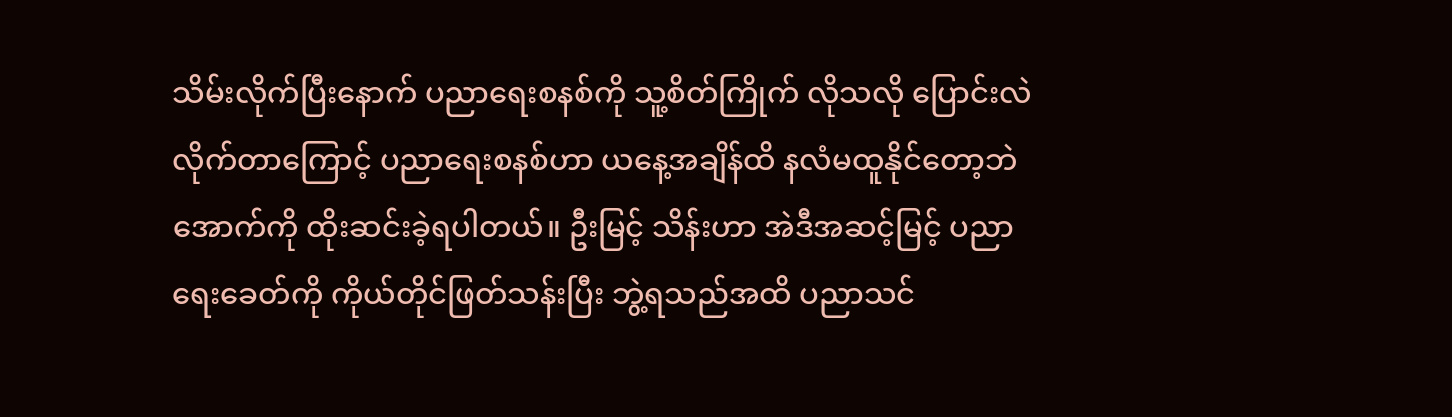သိမ်းလိုက်ပြီးနောက် ပညာရေးစနစ်ကို သူ့စိတ်ကြိုက် လိုသလို ပြောင်းလဲ လိုက်တာကြောင့် ပညာရေးစနစ်ဟာ ယနေ့အချိန်ထိ နလံမထူနိုင်တော့ဘဲ အောက်ကို ထိုးဆင်းခဲ့ရပါတယ်။ ဦးမြင့် သိန်းဟာ အဲဒီအဆင့်မြင့် ပညာရေးခေတ်ကို ကိုယ်တိုင်ဖြတ်သန်းပြီး ဘွဲ့ရသည်အထိ ပညာသင်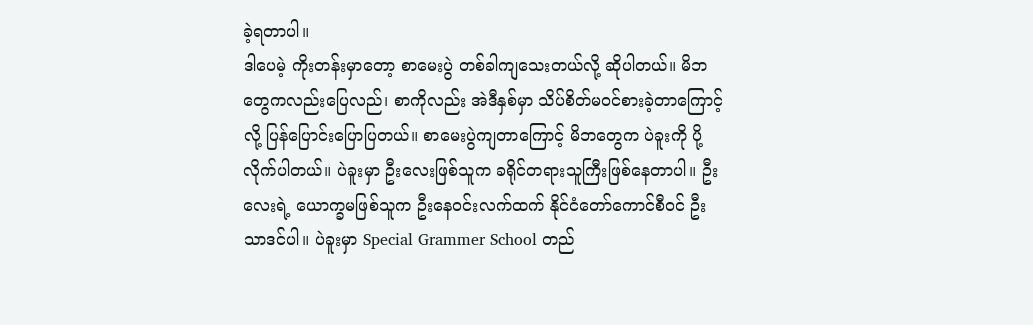ခဲ့ရတာပါ။
ဒါပေမဲ့ ကိုးတန်းမှာတော့ စာမေးပွဲ တစ်ခါကျသေးတယ်လို့ ဆိုပါတယ်။ မိဘတွေကလည်းပြေလည်၊ စာကိုလည်း အဲဒီနှစ်မှာ သိပ်စိတ်မဝင်စားခဲ့တာကြောင့်လို့ ပြန်ပြောင်းပြောပြတယ်။ စာမေးပွဲကျတာကြောင့် မိဘတွေက ပဲခူးကို ပို့လိုက်ပါတယ်။ ပဲခူးမှာ ဦးလေးဖြစ်သူက ခရိုင်တရားသူကြီးဖြစ်နေတာပါ။ ဦးလေးရဲ့ ယောက္ခမဖြစ်သူက ဦးနေဝင်းလက်ထက် နိုင်ငံတော်ကောင်စီဝင် ဦးသာဒင်ပါ။ ပဲခူးမှာ Special Grammer School တည်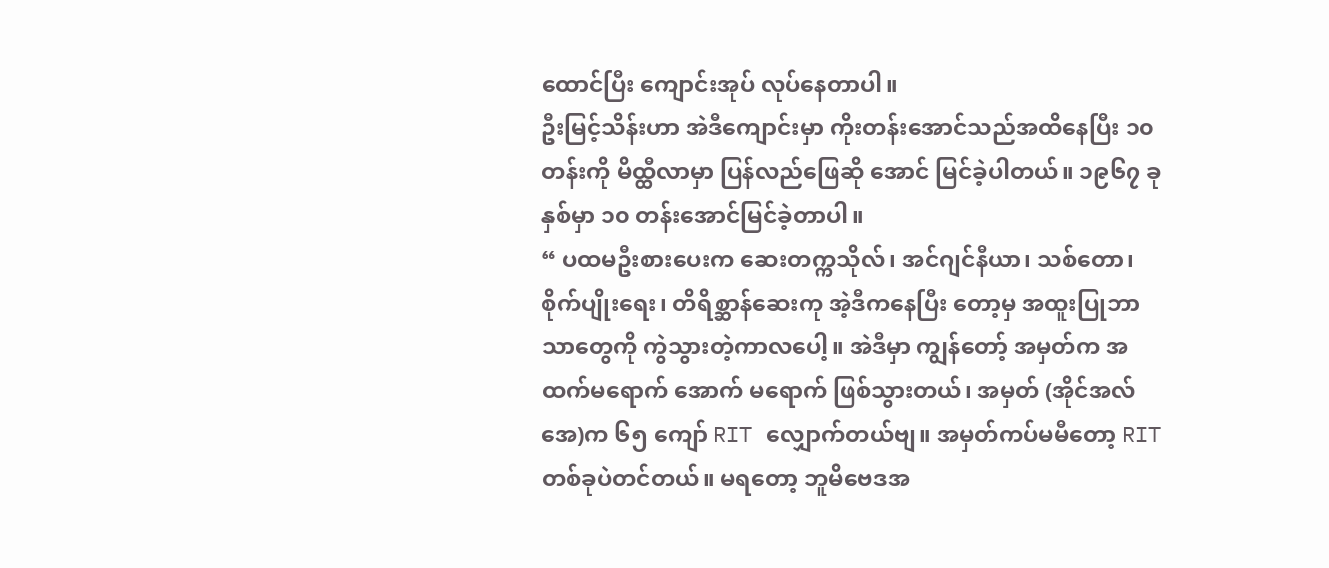ထောင်ပြီး ကျောင်းအုပ် လုပ်နေတာပါ။
ဦးမြင့်သိန်းဟာ အဲဒီကျောင်းမှာ ကိုးတန်းအောင်သည်အထိနေပြီး ၁၀ တန်းကို မိထ္ထီလာမှာ ပြန်လည်ဖြေဆို အောင် မြင်ခဲ့ပါတယ်။ ၁၉၆၇ ခုနှစ်မှာ ၁၀ တန်းအောင်မြင်ခဲ့တာပါ။
“ ပထမဦးစားပေးက ဆေးတက္ကသိုလ်၊ အင်ဂျင်နီယာ၊ သစ်တော၊ စိုက်ပျိုးရေး၊ တိရိစ္ဆာန်ဆေးကု အဲ့ဒီကနေပြီး တော့မှ အထူးပြုဘာသာတွေကို ကွဲသွားတဲ့ကာလပေါ့။ အဲဒီမှာ ကျွန်တော့် အမှတ်က အထက်မရောက် အောက် မရောက် ဖြစ်သွားတယ်၊ အမှတ် (အိုင်အလ်အေ)က ၆၅ ကျော် RIT လျှောက်တယ်ဗျ။ အမှတ်ကပ်မမီတော့ RIT တစ်ခုပဲတင်တယ်။ မရတော့ ဘူမိဗေဒအ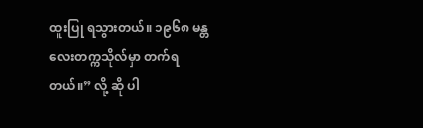ထူးပြု ရသွားတယ်။ ၁၉၆၈ မန္တလေးတက္ကသိုလ်မှာ တက်ရတယ်။” လို့ ဆို ပါ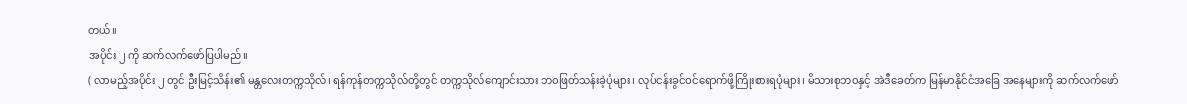တယ်။
အပိုင်း ၂ ကို ဆက်လက်ဖော်ပြပါမည်။
( လာမည့်အပိုင်း ၂ တွင် ဦးမြင့်သိန်း၏ မန္တလေးတက္ကသိုလ်၊ ရန်ကုန်တက္ကသိုလ်တို့တွင် တက္ကသိုလ်ကျောင်းသား ဘ၀ဖြတ်သန်းခဲ့ပုံများ၊ လုပ်ငန်းခွင်ဝင်ရောက်ဖို့ကြိုးစားရပုံများ၊ မိသားစုဘ၀နှင့် အဲဒီခေတ်က မြန်မာနိုင်ငံအခြေ အနေများကို ဆက်လက်ဖော်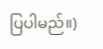ပြပါမည်။)